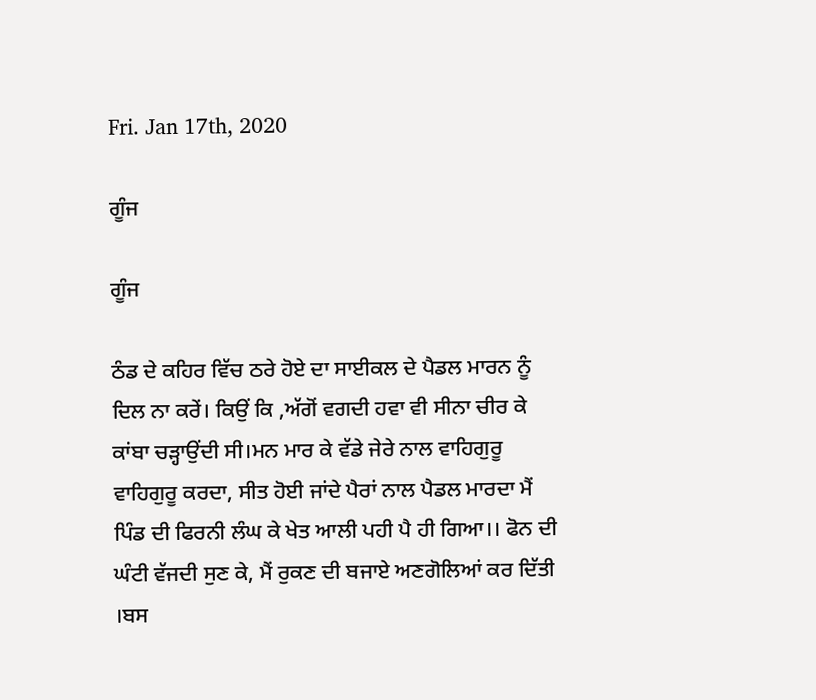Fri. Jan 17th, 2020

ਗੂੰਜ

ਗੂੰਜ

ਠੰਡ ਦੇ ਕਹਿਰ ਵਿੱਚ ਠਰੇ ਹੋਏ ਦਾ ਸਾਈਕਲ ਦੇ ਪੈਡਲ ਮਾਰਨ ਨੂੰ ਦਿਲ ਨਾ ਕਰੇਂ। ਕਿਉਂ ਕਿ ,ਅੱਗੋਂ ਵਗਦੀ ਹਵਾ ਵੀ ਸੀਨਾ ਚੀਰ ਕੇ ਕਾਂਬਾ ਚੜ੍ਹਾਉਂਦੀ ਸੀ।ਮਨ ਮਾਰ ਕੇ ਵੱਡੇ ਜੇਰੇ ਨਾਲ ਵਾਹਿਗੁਰੂ ਵਾਹਿਗੁਰੂ ਕਰਦਾ, ਸੀਤ ਹੋਈ ਜਾਂਦੇ ਪੈਰਾਂ ਨਾਲ ਪੈਡਲ ਮਾਰਦਾ ਮੈਂ ਪਿੰਡ ਦੀ ਫਿਰਨੀ ਲੰਘ ਕੇ ਖੇਤ ਆਲੀ ਪਹੀ ਪੈ ਹੀ ਗਿਆ।। ਫੋਨ ਦੀ ਘੰਟੀ ਵੱਜਦੀ ਸੁਣ ਕੇ, ਮੈਂ ਰੁਕਣ ਦੀ ਬਜਾਏ ਅਣਗੋਲਿਆਂ ਕਰ ਦਿੱਤੀ ।ਬਸ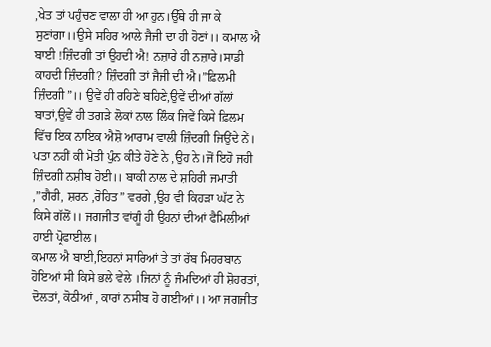,ਖੇਤ ਤਾਂ ਪਹੁੰਚਣ ਵਾਲਾ ਹੀ ਆ ਹੁਨ।ਉੱਥੇ ਹੀ ਜਾ ਕੇ ਸੁਣਾਂਗਾ।।ਉਸੇ ਸਹਿਰ ਆਲੇ ਜੈਜੀ ਦਾ ਹੀ ਹੋਣਾਂ।। ਕਮਾਲ ਐ ਬਾਈ !ਜ਼ਿੰਦਗੀ ਤਾਂ ਉਹਦੀ ਐ! ਨਜ਼ਾਰੇ ਹੀ ਨਜ਼ਾਰੇ।ਸਾਡੀ ਕਾਹਦੀ ਜ਼ਿੰਦਗੀ? ਜ਼ਿੰਦਗੀ ਤਾਂ ਜੈਜੀ ਦੀ ਐ।”ਫ਼ਿਲਮੀ ਜ਼ਿੰਦਗੀ”।। ਉਵੇਂ ਹੀ ਰਹਿਣੇ ਬਹਿਣੇ,ਉਵੇਂ ਦੀਆਂ ਗੱਲਾਂ ਬਾਤਾਂ,ਉਵੇਂ ਹੀ ਤਗੜੇ ਲੋਕਾਂ ਨਾਲ ਲਿੰਕ ਜਿਵੇਂ ਕਿਸੇ ਫ਼ਿਲਮ ਵਿੱਚ ਇਕ ਨਾਇਕ ਐਸ਼ੋ ਆਰਾਮ ਵਾਲੀ ਜ਼ਿੰਦਗੀ ਜਿਉਂਦੇ ਨੇਂ।
ਪਤਾ ਨਹੀਂ ਕੀ ਮੋਤੀ ਪੁੰਨ ਕੀਤੇ ਹੋਣੇ ਨੇ ,ਉਹ ਨੇ।ਜੋਂ ਇਹੋ ਜਹੀ ਜ਼ਿੰਦਗੀ ਨਸ਼ੀਬ ਹੋਈ।। ਬਾਕੀ ਨਾਲ ਦੇ ਸ਼ਹਿਰੀ ਜਮਾਤੀ ,”ਗੈਰੀ, ਸ਼ਰਨ ,ਰੋਹਿਤ” ਵਰਗੇ ,ਉਹ ਵੀ ਕਿਹੜਾ ਘੱਟ ਨੇ ਕਿਸੇ ਗੱਲੋਂ।। ਜਗਜੀਤ ਵਾਂਗੂੰ ਹੀ ਉਹਨਾਂ ਦੀਆਂ ਫੈਮਿਲੀਆਂ ਹਾਈ ਪ੍ਰੋਫਾਈਲ।
ਕਮਾਲ ਐ ਬਾਈ,ਇਹਨਾਂ ਸਾਰਿਆਂ ਤੇ ਤਾਂ ਰੱਬ ਮਿਹਰਬਾਨ ਹੋਇਆਂ ਸੀ ਕਿਸੇ ਭਲੇ ਵੇਲੇ ।ਜਿਨਾਂ ਨੂੰ ਜੰਮਦਿਆਂ ਹੀ ਸ਼ੋਹਰਤਾਂ, ਦੋਲਤਾਂ, ਕੋਠੀਆਂ , ਕਾਰਾਂ ਨਸੀਬ ਹੋ ਗਈਆਂ।। ਆ ਜਗਜੀਤ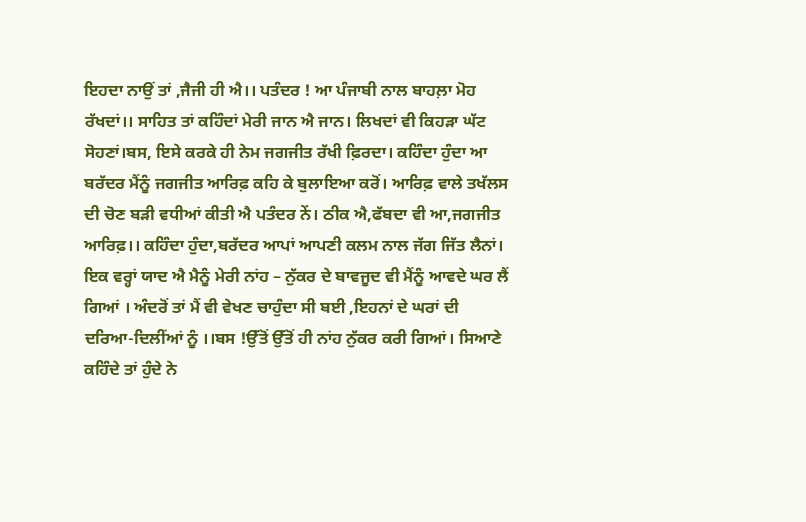ਇਹਦਾ ਨਾਉਂ ਤਾਂ ,ਜੈਜੀ ਹੀ ਐ।। ਪਤੰਦਰ ! ਆ ਪੰਜਾਬੀ ਨਾਲ ਬਾਹਲ਼ਾ ਮੋਹ ਰੱਖਦਾਂ।। ਸਾਹਿਤ ਤਾਂ ਕਹਿੰਦਾਂ ਮੇਰੀ ਜਾਨ ਐ ਜਾਨ। ਲਿਖਦਾਂ ਵੀ ਕਿਹੜਾ ਘੱਟ ਸੋਹਣਾਂ।ਬਸ, ਇਸੇ ਕਰਕੇ ਹੀ ਨੇਮ ਜਗਜੀਤ ਰੱਖੀ ਫ਼ਿਰਦਾ। ਕਹਿੰਦਾ ਹੁੰਦਾ ਆ ਬਰੱਦਰ ਮੈਂਨੂੰ ਜਗਜੀਤ ਆਰਿਫ਼ ਕਹਿ ਕੇ ਬੁਲਾਇਆ ਕਰੋਂ। ਆਰਿਫ਼ ਵਾਲੇ ਤਖੱਲਸ ਦੀ ਚੋਣ ਬੜੀ ਵਧੀਆਂ ਕੀਤੀ ਐ ਪਤੰਦਰ ਨੇਂ। ਠੀਕ ਐ,ਫੱਬਦਾ ਵੀ ਆ,ਜਗਜੀਤ ਆਰਿਫ਼।। ਕਹਿੰਦਾ ਹੁੰਦਾ,ਬਰੱਦਰ ਆਪਾਂ ਆਪਣੀ ਕਲਮ ਨਾਲ ਜੱਗ ਜਿੱਤ ਲੈਨਾਂ। ਇਕ ਵਰ੍ਹਾਂ ਯਾਦ ਐ ਮੈਨੂੰ ਮੇਰੀ ਨਾਂਹ – ਨੁੱਕਰ ਦੇ ਬਾਵਜੂਦ ਵੀ ਮੈਂਨੂੰ ਆਵਦੇ ਘਰ ਲੈਂ ਗਿਆਂ । ਅੰਦਰੋਂ ਤਾਂ ਮੈਂ ਵੀ ਵੇਖਣ ਚਾਹੁੰਦਾ ਸੀ ਬਈ ,ਇਹਨਾਂ ਦੇ ਘਰਾਂ ਦੀ ਦਰਿਆ-ਦਿਲੀਂਆਂ ਨੂੰ ।।ਬਸ !ਉੱਤੋਂ ਉੱਤੋਂ ਹੀ ਨਾਂਹ ਨੁੱਕਰ ਕਰੀ ਗਿਆਂ। ਸਿਆਣੇ ਕਹਿੰਦੇ ਤਾਂ ਹੁੰਦੇ ਨੇ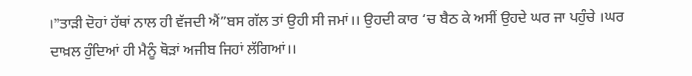।”ਤਾੜੀ ਦੋਹਾਂ ਹੱਥਾਂ ਨਾਲ ਹੀ ਵੱਜਦੀ ਐਂ”ਬਸ ਗੱਲ ਤਾਂ ਉਹੀ ਸੀ ਜਮਾਂ।। ਉਹਦੀ ਕਾਰ ‘ਚ ਬੈਠ ਕੇ ਅਸੀਂ ਉਹਦੇ ਘਰ ਜਾ ਪਹੁੰਚੇ ।ਘਰ ਦਾਖ਼ਲ ਹੁੰਦਿਆਂ ਹੀ ਮੈਨੂੰ ਥੋੜਾਂ ਅਜੀਬ ਜਿਹਾਂ ਲੱਗਿਆਂ।।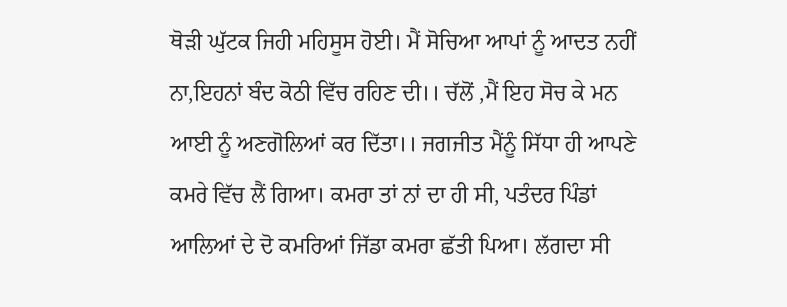ਥੋੜੀ ਘੁੱਟਕ ਜਿਹੀ ਮਹਿਸੂਸ ਹੋਈ। ਮੈਂ ਸੋਚਿਆ ਆਪਾਂ ਨੂੰ ਆਦਤ ਨਹੀਂ ਨਾ,ਇਹਨਾਂ ਬੰਦ ਕੋਠੀ ਵਿੱਚ ਰਹਿਣ ਦੀ।। ਚੱਲੋਂ ,ਮੈਂ ਇਹ ਸੋਚ ਕੇ ਮਨ ਆਈ ਨੂੰ ਅਣਗੋਲਿਆਂ ਕਰ ਦਿੱਤਾ।। ਜਗਜੀਤ ਮੈਂਨੂੰ ਸਿੱਧਾ ਹੀ ਆਪਣੇ ਕਮਰੇ ਵਿੱਚ ਲੈਂ ਗਿਆ। ਕਮਰਾ ਤਾਂ ਨਾਂ ਦਾ ਹੀ ਸੀ, ਪਤੰਦਰ ਪਿੰਡਾਂ ਆਲਿਆਂ ਦੇ ਦੋ ਕਮਰਿਆਂ ਜਿੱਡਾ ਕਮਰਾ ਛੱਤੀ ਪਿਆ। ਲੱਗਦਾ ਸੀ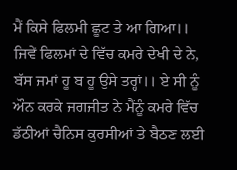ਮੈਂ ਕਿਸੇ ਫਿਲਮੀ ਛੂਟ ਤੇ ਆ ਗਿਆ।। ਜਿਵੇਂ ਫਿਲਮਾਂ ਦੇ ਵਿੱਚ ਕਮਰੇ ਦੇਖੀ ਦੇ ਨੇ, ਬੱਸ ਜਮਾਂ ਹੂ ਬ ਹੂ ਉਸੇ ਤਰ੍ਹਾਂ।। ਏ ਸੀ ਨੂੰ ਔਨ ਕਰਕੇ ਜਗਜੀਤ ਨੇ ਮੈਂਨੂੰ ਕਮਰੇ ਵਿੱਚ ਡੱਠੀਆਂ ਚੈਨਿਸ ਕੁਰਸੀਆਂ ਤੇ ਬੈਠਣ ਲਈ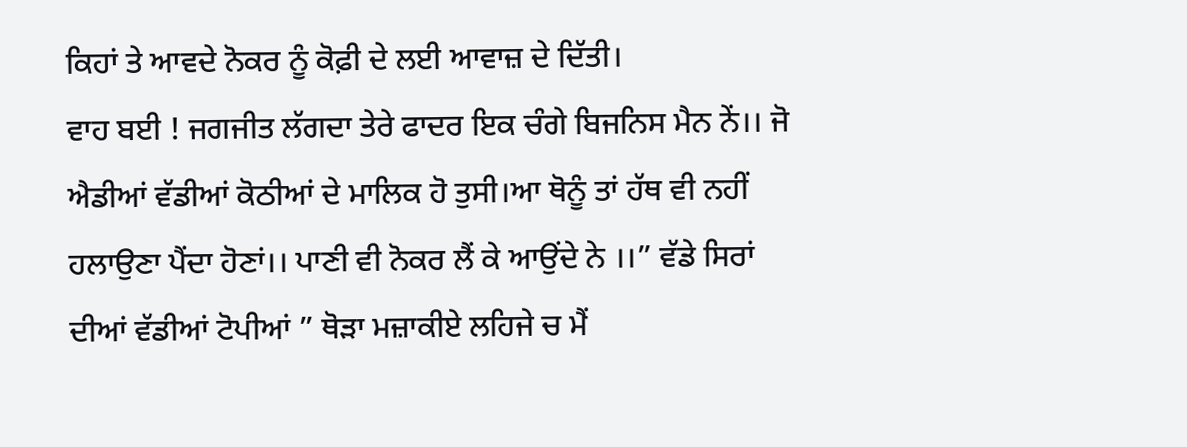ਕਿਹਾਂ ਤੇ ਆਵਦੇ ਨੋਕਰ ਨੂੰ ਕੋਫ਼ੀ ਦੇ ਲਈ ਆਵਾਜ਼ ਦੇ ਦਿੱਤੀ।
ਵਾਹ ਬਈ ! ਜਗਜੀਤ ਲੱਗਦਾ ਤੇਰੇ ਫਾਦਰ ਇਕ ਚੰਗੇ ਬਿਜਨਿਸ ਮੈਨ ਨੇਂ।। ਜੋ ਐਡੀਆਂ ਵੱਡੀਆਂ ਕੋਠੀਆਂ ਦੇ ਮਾਲਿਕ ਹੋ ਤੁਸੀ।ਆ ਥੋਨੂੰ ਤਾਂ ਹੱਥ ਵੀ ਨਹੀਂ ਹਲਾਉਣਾ ਪੈਂਦਾ ਹੋਣਾਂ।। ਪਾਣੀ ਵੀ ਨੋਕਰ ਲੈਂ ਕੇ ਆਉਂਦੇ ਨੇ ।।” ਵੱਡੇ ਸਿਰਾਂ ਦੀਆਂ ਵੱਡੀਆਂ ਟੋਪੀਆਂ ” ਥੋੜਾ ਮਜ਼ਾਕੀਏ ਲਹਿਜੇ ਚ ਮੈਂ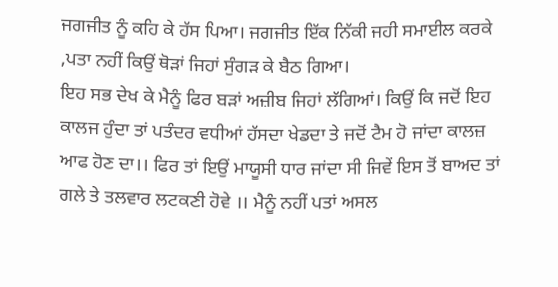ਜਗਜੀਤ ਨੂੰ ਕਹਿ ਕੇ ਹੱਸ ਪਿਆ। ਜਗਜੀਤ ਇੱਕ ਨਿੱਕੀ ਜਹੀ ਸਮਾਈਲ ਕਰਕੇ ,ਪਤਾ ਨਹੀਂ ਕਿਉਂ ਥੋੜਾਂ ਜਿਹਾਂ ਸੁੰਗੜ ਕੇ ਬੈਠ ਗਿਆ।
ਇਹ ਸਭ ਦੇਖ ਕੇ ਮੈਨੂੰ ਫਿਰ ਬੜਾਂ ਅਜ਼ੀਬ ਜਿਹਾਂ ਲੱਗਿਆਂ। ਕਿਉਂ ਕਿ ਜਦੋਂ ਇਹ ਕਾਲਜ ਹੁੰਦਾ ਤਾਂ ਪਤੰਦਰ ਵਧੀਆਂ ਹੱਸਦਾ ਖੇਡਦਾ ਤੇ ਜਦੋਂ ਟੈਮ ਹੋ ਜਾਂਦਾ ਕਾਲਜ਼ ਆਫ ਹੋਣ ਦਾ।। ਫਿਰ ਤਾਂ ਇਉਂ ਮਾਯੂਸੀ ਧਾਰ ਜਾਂਦਾ ਸੀ ਜਿਵੇਂ ਇਸ ਤੋਂ ਬਾਅਦ ਤਾਂ ਗਲੇ ਤੇ ਤਲਵਾਰ ਲਟਕਣੀ ਹੋਵੇ ।। ਮੈਨੂੰ ਨਹੀਂ ਪਤਾਂ ਅਸਲ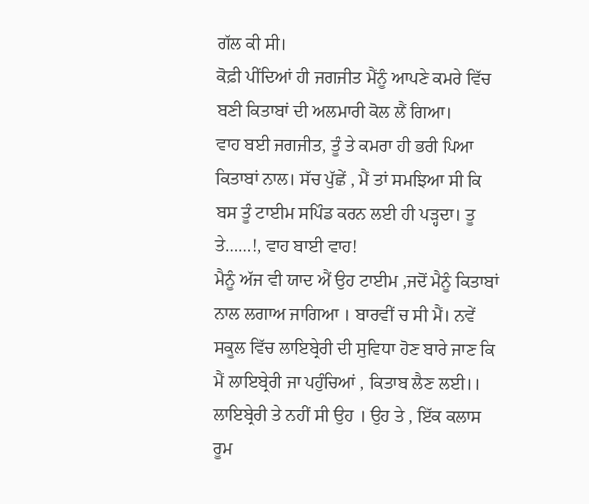ਗੱਲ ਕੀ ਸੀ।
ਕੋਫ਼ੀ ਪੀਂਦਿਆਂ ਹੀ ਜਗਜੀਤ ਮੈਂਨੂੰ ਆਪਣੇ ਕਮਰੇ ਵਿੱਚ ਬਣੀ ਕਿਤਾਬਾਂ ਦੀ ਅਲਮਾਰੀ ਕੋਲ ਲੈਂ ਗਿਆ।
ਵਾਹ ਬਈ ਜਗਜੀਤ, ਤੂੰ ਤੇ ਕਮਰਾ ਹੀ ਭਰੀ ਪਿਆ ਕਿਤਾਬਾਂ ਨਾਲ। ਸੱਚ ਪੁੱਛੇਂ , ਮੈਂ ਤਾਂ ਸਮਝਿਆ ਸੀ ਕਿ ਬਸ ਤੂੰ ਟਾਈਮ ਸਪਿੰਡ ਕਰਨ ਲਈ ਹੀ ਪੜ੍ਹਦਾ। ਤੂ ਤੇ……!, ਵਾਹ ਬਾਈ ਵਾਹ!
ਮੈਨੂੰ ਅੱਜ ਵੀ ਯਾਦ ਐਂ ਉਹ ਟਾਈਮ ,ਜਦੋਂ ਮੈਨੂੰ ਕਿਤਾਬਾਂ ਨਾਲ ਲਗਾਅ ਜਾਗਿਆ । ਬਾਰਵੀਂ ਚ ਸੀ ਮੈਂ। ਨਵੇਂ ਸਕੂਲ ਵਿੱਚ ਲਾਇਬ੍ਰੇਰੀ ਦੀ ਸੁਵਿਧਾ ਹੋਣ ਬਾਰੇ ਜਾਣ ਕਿ ਮੈਂ ਲਾਇਬ੍ਰੇਰੀ ਜਾ ਪਹੁੰਚਿਆਂ , ਕਿਤਾਬ ਲੈਣ ਲਈ।।
ਲਾਇਬ੍ਰੇਰੀ ਤੇ ਨਹੀਂ ਸੀ ਉਹ । ਉਹ ਤੇ , ਇੱਕ ਕਲਾਸ ਰੂਮ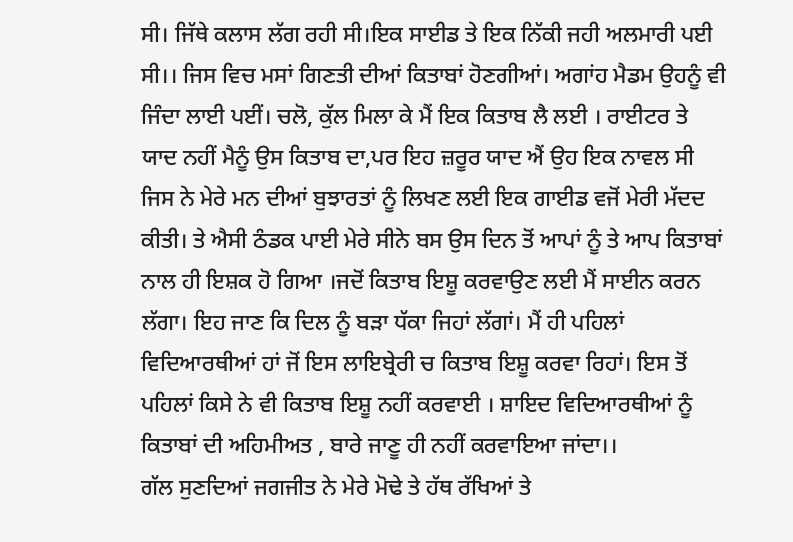ਸੀ। ਜਿੱਥੇ ਕਲਾਸ ਲੱਗ ਰਹੀ ਸੀ।ਇਕ ਸਾਈਡ ਤੇ ਇਕ ਨਿੱਕੀ ਜਹੀ ਅਲਮਾਰੀ ਪਈ ਸੀ।। ਜਿਸ ਵਿਚ ਮਸਾਂ ਗਿਣਤੀ ਦੀਆਂ ਕਿਤਾਬਾਂ ਹੋਣਗੀਆਂ। ਅਗਾਂਹ ਮੈਡਮ ਉਹਨੂੰ ਵੀ ਜਿੰਦਾ ਲਾਈ ਪਈਂ। ਚਲੋ, ਕੁੱਲ ਮਿਲਾ ਕੇ ਮੈਂ ਇਕ ਕਿਤਾਬ ਲੈ ਲਈ । ਰਾਈਟਰ ਤੇ ਯਾਦ ਨਹੀਂ ਮੈਨੂੰ ਉਸ ਕਿਤਾਬ ਦਾ,ਪਰ ਇਹ ਜ਼ਰੂਰ ਯਾਦ ਐਂ ਉਹ ਇਕ ਨਾਵਲ ਸੀ ਜਿਸ ਨੇ ਮੇਰੇ ਮਨ ਦੀਆਂ ਬੁਝਾਰਤਾਂ ਨੂੰ ਲਿਖਣ ਲਈ ਇਕ ਗਾਈਡ ਵਜੋਂ ਮੇਰੀ ਮੱਦਦ ਕੀਤੀ। ਤੇ ਐਸੀ ਠੰਡਕ ਪਾਈ ਮੇਰੇ ਸੀਨੇ ਬਸ ਉਸ ਦਿਨ ਤੋਂ ਆਪਾਂ ਨੂੰ ਤੇ ਆਪ ਕਿਤਾਬਾਂ ਨਾਲ ਹੀ ਇਸ਼ਕ ਹੋ ਗਿਆ ।ਜਦੋਂ ਕਿਤਾਬ ਇਸ਼ੂ ਕਰਵਾਉਣ ਲਈ ਮੈਂ ਸਾਈਨ ਕਰਨ ਲੱਗਾ। ਇਹ ਜਾਣ ਕਿ ਦਿਲ ਨੂੰ ਬੜਾ ਧੱਕਾ ਜਿਹਾਂ ਲੱਗਾਂ। ਮੈਂ ਹੀ ਪਹਿਲਾਂ ਵਿਦਿਆਰਥੀਆਂ ਹਾਂ ਜੋਂ ਇਸ ਲਾਇਬ੍ਰੇਰੀ ਚ ਕਿਤਾਬ ਇਸ਼ੂ ਕਰਵਾ ਰਿਹਾਂ। ਇਸ ਤੋਂ ਪਹਿਲਾਂ ਕਿਸੇ ਨੇ ਵੀ ਕਿਤਾਬ ਇਸ਼ੂ ਨਹੀਂ ਕਰਵਾਈ । ਸ਼ਾਇਦ ਵਿਦਿਆਰਥੀਆਂ ਨੂੰ ਕਿਤਾਬਾਂ ਦੀ ਅਹਿਮੀਅਤ , ਬਾਰੇ ਜਾਣੂ ਹੀ ਨਹੀਂ ਕਰਵਾਇਆ ਜਾਂਦਾ।।
ਗੱਲ ਸੁਣਦਿਆਂ ਜਗਜੀਤ ਨੇ ਮੇਰੇ ਮੋਢੇ ਤੇ ਹੱਥ ਰੱਖਿਆਂ ਤੇ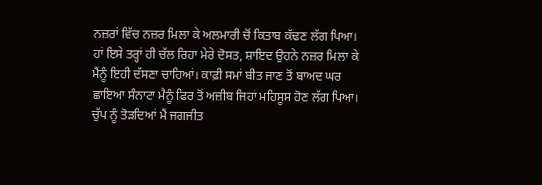ਨਜ਼ਰਾਂ ਵਿੱਚ ਨਜ਼ਰ ਮਿਲਾ ਕੇ ਅਲਮਾਰੀ ਚੋਂ ਕਿਤਾਬ ਕੱਢਣ ਲੱਗ ਪਿਆ। ਹਾਂ ਇਸੇ ਤਰ੍ਹਾਂ ਹੀ ਚੱਲ ਰਿਹਾ ਮੇਰੇ ਦੋਸਤ, ਸ਼ਾਇਦ ਉਹਨੇ ਨਜ਼ਰ ਮਿਲਾ ਕੇ ਮੈਂਨੂੰ ਇਹੀ ਦੱਸਣਾ ਚਾਹਿਆਂ। ਕਾਫ਼ੀ ਸਮਾਂ ਬੀਤ ਜਾਣ ਤੋਂ ਬਾਅਦ ਘਰ ਛਾਇਆ ਸੰਨਾਟਾ ਮੈਨੂੰ ਫਿਰ ਤੋਂ ਅਜ਼ੀਬ ਜਿਹਾਂ ਮਹਿਸੂਸ ਹੋਣ ਲੱਗ ਪਿਆ।
ਚੁੱਪ ਨੂੰ ਤੋੜਦਿਆਂ ਮੈਂ ਜਗਜੀਤ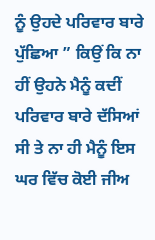ਨੂੰ ਉਹਦੇ ਪਰਿਵਾਰ ਬਾਰੇ ਪੁੱਛਿਆ ” ਕਿਉਂ ਕਿ ਨਾ ਹੀਂ ਉਹਨੇ ਮੈਨੂੰ ਕਦੀਂ ਪਰਿਵਾਰ ਬਾਰੇ ਦੱਸਿਆਂ ਸੀ ਤੇ ਨਾ ਹੀ ਮੈਨੂੰ ਇਸ ਘਰ ਵਿੱਚ ਕੋਈ ਜੀਅ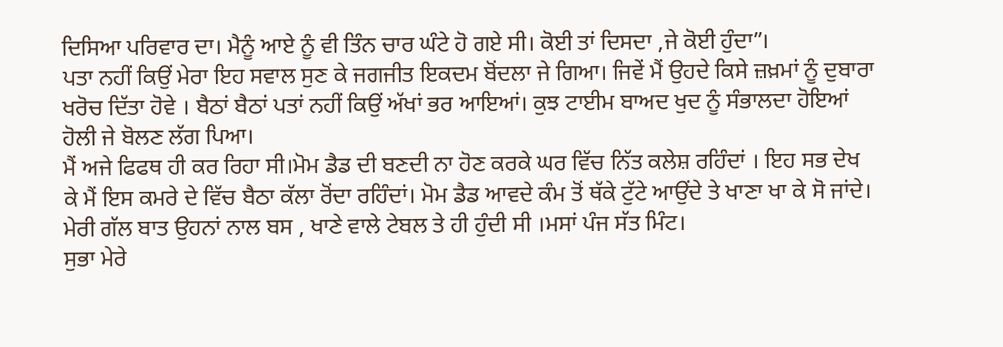ਦਿਸਿਆ ਪਰਿਵਾਰ ਦਾ। ਮੈਨੂੰ ਆਏ ਨੂੰ ਵੀ ਤਿੰਨ ਚਾਰ ਘੰਟੇ ਹੋ ਗਏ ਸੀ। ਕੋਈ ਤਾਂ ਦਿਸਦਾ ,ਜੇ ਕੋਈ ਹੁੰਦਾ”।
ਪਤਾ ਨਹੀਂ ਕਿਉਂ ਮੇਰਾ ਇਹ ਸਵਾਲ ਸੁਣ ਕੇ ਜਗਜੀਤ ਇਕਦਮ ਬੋਂਦਲਾ ਜੇ ਗਿਆ। ਜਿਵੇਂ ਮੈਂ ਉਹਦੇ ਕਿਸੇ ਜ਼ਖ਼ਮਾਂ ਨੂੰ ਦੁਬਾਰਾ ਖਰੋਚ ਦਿੱਤਾ ਹੋਵੇ । ਬੈਠਾਂ ਬੈਠਾਂ ਪਤਾਂ ਨਹੀਂ ਕਿਉਂ ਅੱਖਾਂ ਭਰ ਆਇਆਂ। ਕੁਝ ਟਾਈਮ ਬਾਅਦ ਖੁਦ ਨੂੰ ਸੰਭਾਲਦਾ ਹੋਇਆਂ ਹੋਲੀ ਜੇ ਬੋਲਣ ਲੱਗ ਪਿਆ।
ਮੈਂ ਅਜੇ ਫਿਫਥ ਹੀ ਕਰ ਰਿਹਾ ਸੀ।ਮੋਮ ਡੈਡ ਦੀ ਬਣਦੀ ਨਾ ਹੋਣ ਕਰਕੇ ਘਰ ਵਿੱਚ ਨਿੱਤ ਕਲੇਸ਼ ਰਹਿੰਦਾਂ । ਇਹ ਸਭ ਦੇਖ ਕੇ ਮੈਂ ਇਸ ਕਮਰੇ ਦੇ ਵਿੱਚ ਬੈਠਾ ਕੱਲਾ ਰੋਂਦਾ ਰਹਿੰਦਾਂ। ਮੋਮ ਡੈਡ ਆਵਦੇ ਕੰਮ ਤੋਂ ਥੱਕੇ ਟੁੱਟੇ ਆਉਂਦੇ ਤੇ ਖਾਣਾ ਖਾ ਕੇ ਸੋ ਜਾਂਦੇ।
ਮੇਰੀ ਗੱਲ ਬਾਤ ਉਹਨਾਂ ਨਾਲ ਬਸ , ਖਾਣੇ ਵਾਲੇ ਟੇਬਲ ਤੇ ਹੀ ਹੁੰਦੀ ਸੀ ।ਮਸਾਂ ਪੰਜ ਸੱਤ ਮਿੰਟ।
ਸੁਭਾ ਮੇਰੇ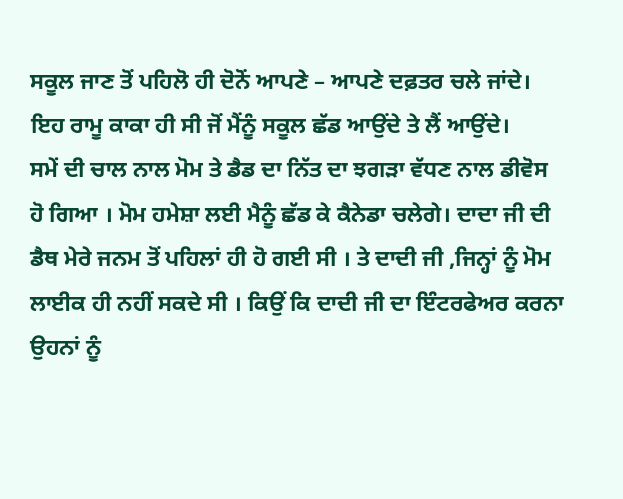ਸਕੂਲ ਜਾਣ ਤੋਂ ਪਹਿਲੋ ਹੀ ਦੋਨੋਂ ਆਪਣੇ – ਆਪਣੇ ਦਫ਼ਤਰ ਚਲੇ ਜਾਂਦੇ। ਇਹ ਰਾਮੂ ਕਾਕਾ ਹੀ ਸੀ ਜੋਂ ਮੈਂਨੂੰ ਸਕੂਲ ਛੱਡ ਆਉਂਦੇ ਤੇ ਲੈਂ ਆਉਂਦੇ।
ਸਮੇਂ ਦੀ ਚਾਲ ਨਾਲ ਮੋਮ ਤੇ ਡੈਡ ਦਾ ਨਿੱਤ ਦਾ ਝਗੜਾ ਵੱਧਣ ਨਾਲ ਡੀਵੋਸ ਹੋ ਗਿਆ । ਮੋਮ ਹਮੇਸ਼ਾ ਲਈ ਮੈਨੂੰ ਛੱਡ ਕੇ ਕੈਨੇਡਾ ਚਲੇਗੇ। ਦਾਦਾ ਜੀ ਦੀ ਡੈਥ ਮੇਰੇ ਜਨਮ ਤੋਂ ਪਹਿਲਾਂ ਹੀ ਹੋ ਗਈ ਸੀ । ਤੇ ਦਾਦੀ ਜੀ ,ਜਿਨ੍ਹਾਂ ਨੂੰ ਮੋਮ ਲਾਈਕ ਹੀ ਨਹੀਂ ਸਕਦੇ ਸੀ । ਕਿਉਂ ਕਿ ਦਾਦੀ ਜੀ ਦਾ ਇੰਟਰਫੇਅਰ ਕਰਨਾ ਉਹਨਾਂ ਨੂੰ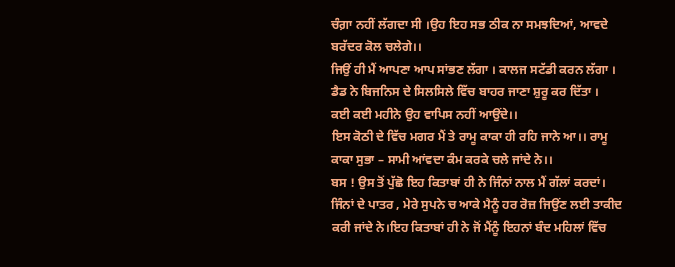ਚੰਗ਼ਾ ਨਹੀਂ ਲੱਗਦਾ ਸੀ ।ਉਹ ਇਹ ਸਭ ਠੀਕ ਨਾ ਸਮਝਦਿਆਂ, ਆਵਦੇ ਬਰੱਦਰ ਕੋਲ ਚਲੇਗੇ।।
ਜਿਉਂ ਹੀ ਮੈਂ ਆਪਣਾ ਆਪ ਸਾਂਭਣ ਲੱਗਾ । ਕਾਲਜ ਸਟੱਡੀ ਕਰਨ ਲੱਗਾ । ਡੈਡ ਨੇ ਬਿਜਨਿਸ ਦੇ ਸਿਲਸਿਲੇ ਵਿੱਚ ਬਾਹਰ ਜਾਣਾ ਸ਼ੁਰੂ ਕਰ ਦਿੱਤਾ ।
ਕਈ ਕਈ ਮਹੀਨੇ ਉਹ ਵਾਪਿਸ ਨਹੀਂ ਆਉਂਦੇ।।
ਇਸ ਕੋਠੀ ਦੇ ਵਿੱਚ ਮਗਰ ਮੈਂ ਤੇ ਰਾਮੂ ਕਾਕਾ ਹੀ ਰਹਿ ਜਾਨੇ ਆ।। ਰਾਮੂ ਕਾਕਾ ਸੁਭਾ – ਸਾਮੀ ਆਂਵਦਾ ਕੰਮ ਕਰਕੇ ਚਲੇ ਜਾਂਦੇ ਨੇ।।
ਬਸ ! ਉਸ ਤੋਂ ਪੁੱਛੋ ਇਹ ਕਿਤਾਬਾਂ ਹੀ ਨੇ ਜਿੰਨਾਂ ਨਾਲ ਮੈਂ ਗੱਲਾਂ ਕਰਦਾਂ। ਜਿੰਨਾਂ ਦੇ ਪਾਤਰ , ਮੇਰੇ ਸੁਪਨੇ ਚ ਆਕੇ ਮੈਨੂੰ ਹਰ ਰੋਜ਼ ਜਿਉਂਣ ਲਈ ਤਾਕੀਦ ਕਰੀ ਜਾਂਦੇ ਨੇ।ਇਹ ਕਿਤਾਬਾਂ ਹੀ ਨੇ ਜੋਂ ਮੈਂਨੂੰ ਇਹਨਾਂ ਬੰਦ ਮਹਿਲਾਂ ਵਿੱਚ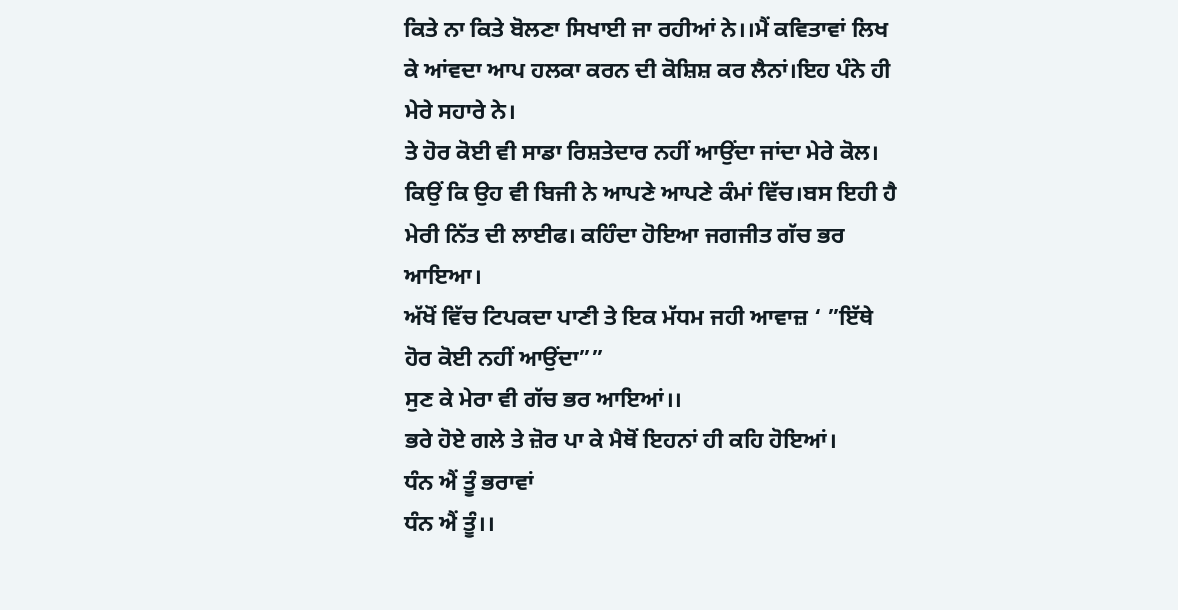ਕਿਤੇ ਨਾ ਕਿਤੇ ਬੋਲਣਾ ਸਿਖਾਈ ਜਾ ਰਹੀਆਂ ਨੇ।।ਮੈਂ ਕਵਿਤਾਵਾਂ ਲਿਖ ਕੇ ਆਂਵਦਾ ਆਪ ਹਲਕਾ ਕਰਨ ਦੀ ਕੋਸ਼ਿਸ਼ ਕਰ ਲੈਨਾਂ।ਇਹ ਪੰਨੇ ਹੀ ਮੇਰੇ ਸਹਾਰੇ ਨੇ।
ਤੇ ਹੋਰ ਕੋਈ ਵੀ ਸਾਡਾ ਰਿਸ਼ਤੇਦਾਰ ਨਹੀਂ ਆਉਂਦਾ ਜਾਂਦਾ ਮੇਰੇ ਕੋਲ। ਕਿਉਂ ਕਿ ਉਹ ਵੀ ਬਿਜੀ ਨੇ ਆਪਣੇ ਆਪਣੇ ਕੰਮਾਂ ਵਿੱਚ।ਬਸ ਇਹੀ ਹੈ ਮੇਰੀ ਨਿੱਤ ਦੀ ਲਾਈਫ। ਕਹਿੰਦਾ ਹੋਇਆ ਜਗਜੀਤ ਗੱਚ ਭਰ ਆਇਆ।
ਅੱਖੋਂ ਵਿੱਚ ਟਿਪਕਦਾ ਪਾਣੀ ਤੇ ਇਕ ਮੱਧਮ ਜਹੀ ਆਵਾਜ਼ ‘ ”ਇੱਥੇ ਹੋਰ ਕੋਈ ਨਹੀਂ ਆਉਂਦਾ””
ਸੁਣ ਕੇ ਮੇਰਾ ਵੀ ਗੱਚ ਭਰ ਆਇਆਂ।।
ਭਰੇ ਹੋਏ ਗਲੇ ਤੇ ਜ਼ੋਰ ਪਾ ਕੇ ਮੈਥੋਂ ਇਹਨਾਂ ਹੀ ਕਹਿ ਹੋਇਆਂ।
ਧੰਨ ਐਂ ਤੂੰ ਭਰਾਵਾਂ
ਧੰਨ ਐਂ ਤੂੰ।।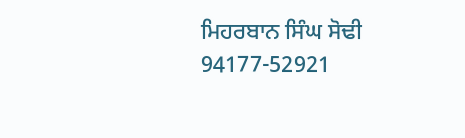ਮਿਹਰਬਾਨ ਸਿੰਘ ਸੋਢੀ
94177-52921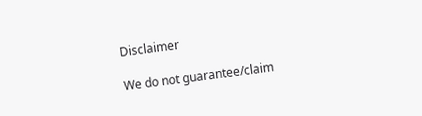Disclaimer

We do not guarantee/claim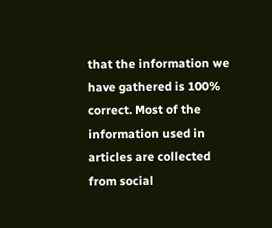that the information we have gathered is 100% correct. Most of the information used in articles are collected from social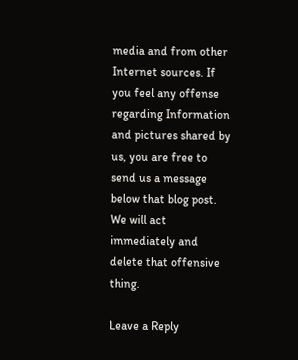media and from other Internet sources. If you feel any offense regarding Information and pictures shared by us, you are free to send us a message below that blog post. We will act immediately and delete that offensive thing.

Leave a Reply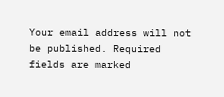Your email address will not be published. Required fields are marked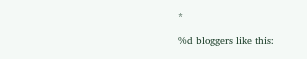*

%d bloggers like this: